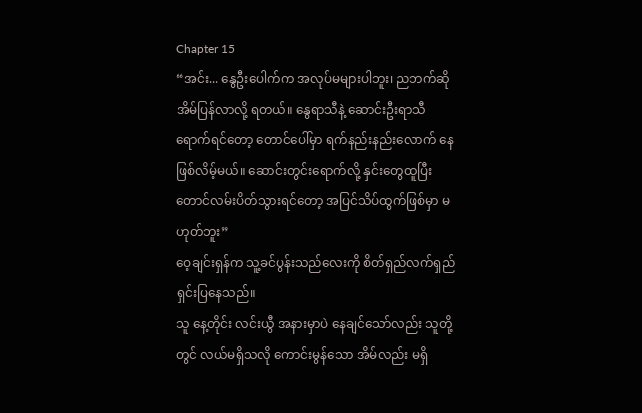Chapter 15
“အင်း... နွေဦးပေါက်က အလုပ်မများပါဘူး၊ ညဘက်ဆို အိမ်ပြန်လာလို့ ရတယ်။ နွေရာသီနဲ့ ဆောင်းဦးရာသီ ရောက်ရင်တော့ တောင်ပေါ်မှာ ရက်နည်းနည်းလောက် နေဖြစ်လိမ့်မယ်။ ဆောင်းတွင်းရောက်လို့ နှင်းတွေထူပြီး တောင်လမ်းပိတ်သွားရင်တော့ အပြင်သိပ်ထွက်ဖြစ်မှာ မဟုတ်ဘူး”
ဝေ့ချင်းရှန်က သူ့ခင်ပွန်းသည်လေးကို စိတ်ရှည်လက်ရှည် ရှင်းပြနေသည်။
သူ နေ့တိုင်း လင်းယွီ အနားမှာပဲ နေချင်သော်လည်း သူတို့တွင် လယ်မရှိသလို ကောင်းမွန်သော အိမ်လည်း မရှိ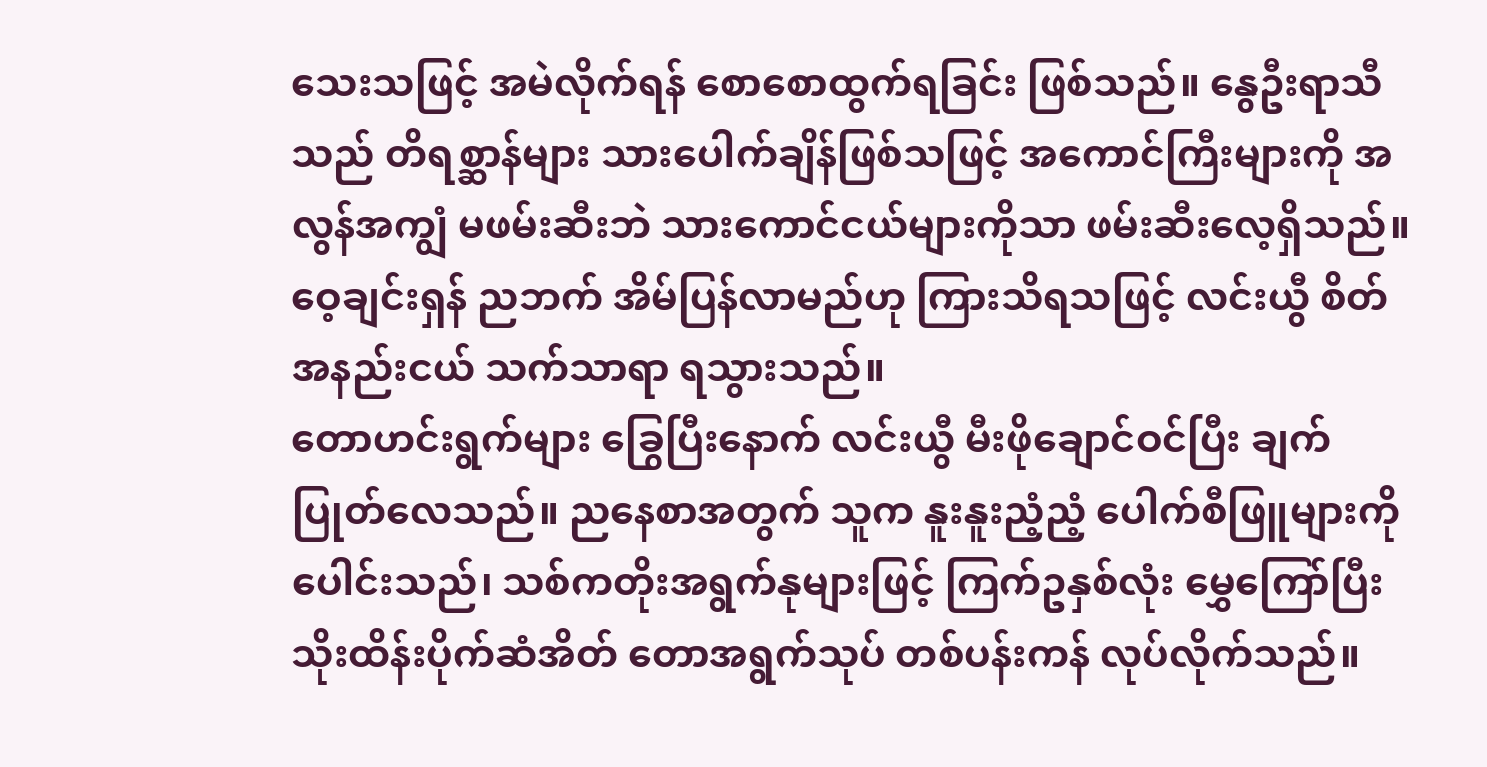သေးသဖြင့် အမဲလိုက်ရန် စောစောထွက်ရခြင်း ဖြစ်သည်။ နွေဦးရာသီသည် တိရစ္ဆာန်များ သားပေါက်ချိန်ဖြစ်သဖြင့် အကောင်ကြီးများကို အလွန်အကျွံ မဖမ်းဆီးဘဲ သားကောင်ငယ်များကိုသာ ဖမ်းဆီးလေ့ရှိသည်။
ဝေ့ချင်းရှန် ညဘက် အိမ်ပြန်လာမည်ဟု ကြားသိရသဖြင့် လင်းယွီ စိတ်အနည်းငယ် သက်သာရာ ရသွားသည်။
တောဟင်းရွက်များ ခြွေပြီးနောက် လင်းယွီ မီးဖိုချောင်ဝင်ပြီး ချက်ပြုတ်လေသည်။ ညနေစာအတွက် သူက နူးနူးညံ့ညံ့ ပေါက်စီဖြူများကိုပေါင်းသည်၊ သစ်ကတိုးအရွက်နုများဖြင့် ကြက်ဥနှစ်လုံး မွှေကြော်ပြီး သိုးထိန်းပိုက်ဆံအိတ် တောအရွက်သုပ် တစ်ပန်းကန် လုပ်လိုက်သည်။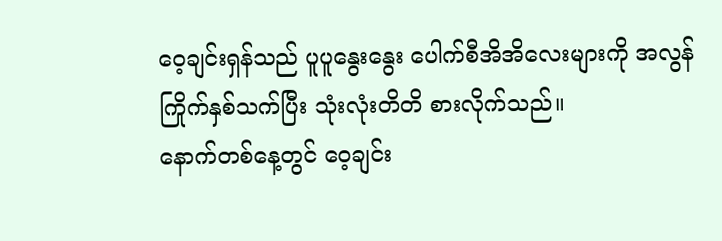ဝေ့ချင်းရှန်သည် ပူပူနွေးနွေး ပေါက်စီအိအိလေးများကို အလွန်ကြိုက်နှစ်သက်ပြီး သုံးလုံးတိတိ စားလိုက်သည်။
နောက်တစ်နေ့တွင် ဝေ့ချင်း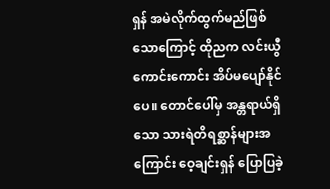ရှန် အမဲလိုက်ထွက်မည်ဖြစ်သောကြောင့် ထိုညက လင်းယွီ ကောင်းကောင်း အိပ်မပျော်နိုင်ပေ။ တောင်ပေါ်မှ အန္တရာယ်ရှိသော သားရဲတိရစ္ဆာန်များအကြောင်း ဝေ့ချင်းရှန် ပြောပြခဲ့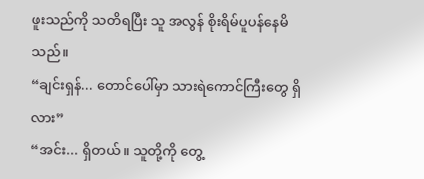ဖူးသည်ကို သတိရပြီး သူ အလွန် စိုးရိမ်ပူပန်နေမိသည်။
“ချင်းရှန်... တောင်ပေါ်မှာ သားရဲကောင်ကြီးတွေ ရှိလား”
“အင်း... ရှိတယ်။ သူတို့ကို တွေ့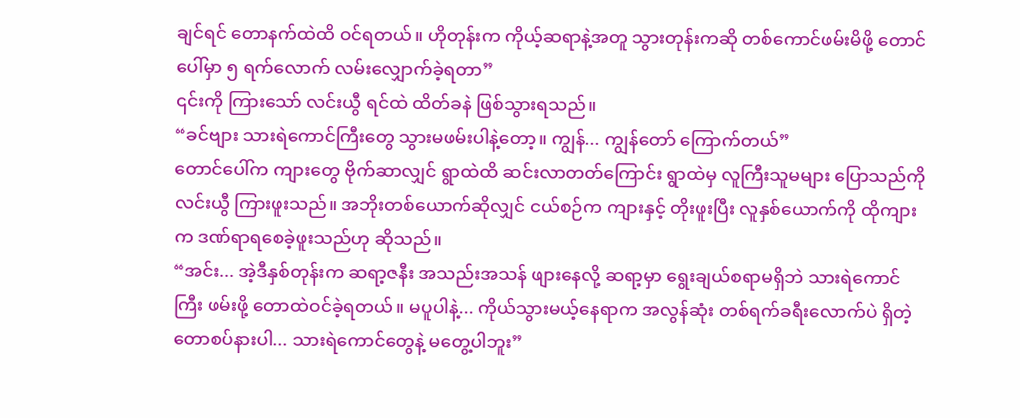ချင်ရင် တောနက်ထဲထိ ဝင်ရတယ်။ ဟိုတုန်းက ကိုယ့်ဆရာနဲ့အတူ သွားတုန်းကဆို တစ်ကောင်ဖမ်းမိဖို့ တောင်ပေါ်မှာ ၅ ရက်လောက် လမ်းလျှောက်ခဲ့ရတာ”
၎င်းကို ကြားသော် လင်းယွီ ရင်ထဲ ထိတ်ခနဲ ဖြစ်သွားရသည်။
“ခင်ဗျား သားရဲကောင်ကြီးတွေ သွားမဖမ်းပါနဲ့တော့။ ကျွန်... ကျွန်တော် ကြောက်တယ်”
တောင်ပေါ်က ကျားတွေ ဗိုက်ဆာလျှင် ရွာထဲထိ ဆင်းလာတတ်ကြောင်း ရွာထဲမှ လူကြီးသူမများ ပြောသည်ကို လင်းယွီ ကြားဖူးသည်။ အဘိုးတစ်ယောက်ဆိုလျှင် ငယ်စဉ်က ကျားနှင့် တိုးဖူးပြီး လူနှစ်ယောက်ကို ထိုကျားက ဒဏ်ရာရစေခဲ့ဖူးသည်ဟု ဆိုသည်။
“အင်း... အဲ့ဒီနှစ်တုန်းက ဆရာ့ဇနီး အသည်းအသန် ဖျားနေလို့ ဆရာ့မှာ ရွေးချယ်စရာမရှိဘဲ သားရဲကောင်ကြီး ဖမ်းဖို့ တောထဲဝင်ခဲ့ရတယ်။ မပူပါနဲ့... ကိုယ်သွားမယ့်နေရာက အလွန်ဆုံး တစ်ရက်ခရီးလောက်ပဲ ရှိတဲ့ တောစပ်နားပါ... သားရဲကောင်တွေနဲ့ မတွေ့ပါဘူး”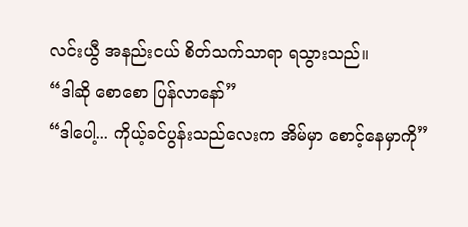လင်းယွီ အနည်းငယ် စိတ်သက်သာရာ ရသွားသည်။
“ဒါဆို စောစော ပြန်လာနော်”
“ဒါပေါ့... ကိုယ့်ခင်ပွန်းသည်လေးက အိမ်မှာ စောင့်နေမှာကို”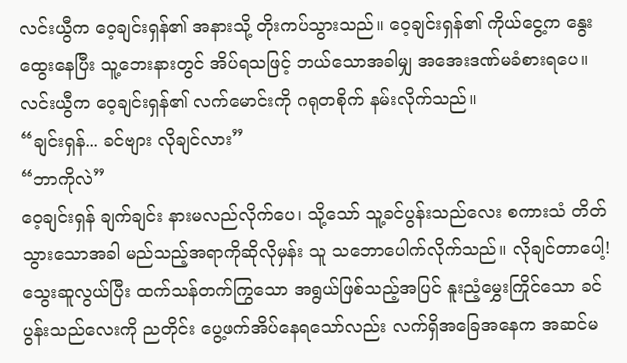လင်းယွီက ဝေ့ချင်းရှန်၏ အနားသို့ တိုးကပ်သွားသည်။ ဝေ့ချင်းရှန်၏ ကိုယ်ငွေ့က နွေးထွေးနေပြီး သူ့ဘေးနားတွင် အိပ်ရသဖြင့် ဘယ်သောအခါမျှ အအေးဒဏ်မခံစားရပေ။ လင်းယွီက ဝေ့ချင်းရှန်၏ လက်မောင်းကို ဂရုတစိုက် နမ်းလိုက်သည်။
“ချင်းရှန်... ခင်ဗျား လိုချင်လား”
“ဘာကိုလဲ”
ဝေ့ချင်းရှန် ချက်ချင်း နားမလည်လိုက်ပေ၊ သို့သော် သူ့ခင်ပွန်းသည်လေး စကားသံ တိတ်သွားသောအခါ မည်သည့်အရာကိုဆိုလိုမှန်း သူ သဘောပေါက်လိုက်သည်။ လိုချင်တာပေါ့!
သွေးဆူလွယ်ပြီး ထက်သန်တက်ကြွသော အရွယ်ဖြစ်သည့်အပြင် နူးညံ့မွှေးကြိုင်သော ခင်ပွန်းသည်လေးကို ညတိုင်း ပွေ့ဖက်အိပ်နေရသော်လည်း လက်ရှိအခြေအနေက အဆင်မ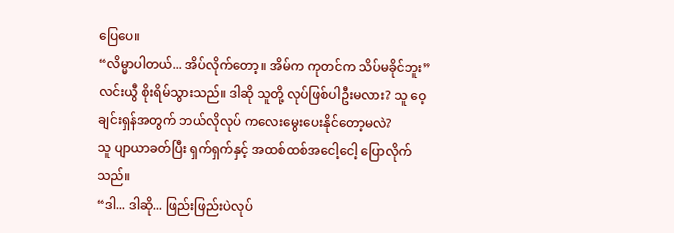ပြေပေ။
“လိမ္မာပါတယ်... အိပ်လိုက်တော့။ အိမ်က ကုတင်က သိပ်မခိုင်ဘူး”
လင်းယွီ စိုးရိမ်သွားသည်။ ဒါဆို သူတို့ လုပ်ဖြစ်ပါဦးမလား? သူ ဝေ့ချင်းရှန်အတွက် ဘယ်လိုလုပ် ကလေးမွေးပေးနိုင်တော့မလဲ?
သူ ပျာယာခတ်ပြီး ရှက်ရှက်နှင့် အထစ်ထစ်အငေါ့ငေါ့ ပြောလိုက်သည်။
“ဒါ... ဒါဆို... ဖြည်းဖြည်းပဲလုပ်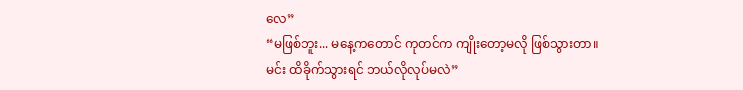လေ”
“မဖြစ်ဘူး... မနေ့ကတောင် ကုတင်က ကျိုးတော့မလို ဖြစ်သွားတာ။ မင်း ထိခိုက်သွားရင် ဘယ်လိုလုပ်မလဲ”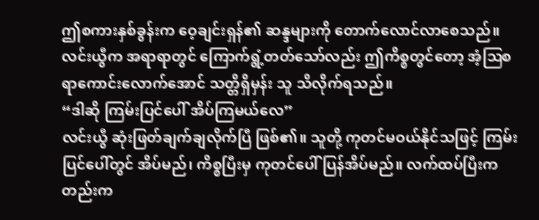ဤစကားနှစ်ခွန်းက ဝေ့ချင်းရှန်၏ ဆန္ဒများကို တောက်လောင်လာစေသည်။ လင်းယွီက အရာရာတွင် ကြောက်ရွံ့တတ်သော်လည်း ဤကိစ္စတွင်တော့ အံ့ဩစရာကောင်းလောက်အောင် သတ္တိရှိမှန်း သူ သိလိုက်ရသည်။
“ဒါဆို ကြမ်းပြင်ပေါ် အိပ်ကြမယ်လေ”
လင်းယွီ ဆုံးဖြတ်ချက်ချလိုက်ပြီ ဖြစ်၏။ သူတို့ ကုတင်မဝယ်နိုင်သဖြင့် ကြမ်းပြင်ပေါ်တွင် အိပ်မည်၊ ကိစ္စပြီးမှ ကုတင်ပေါ် ပြန်အိပ်မည်။ လက်ထပ်ပြီးကတည်းက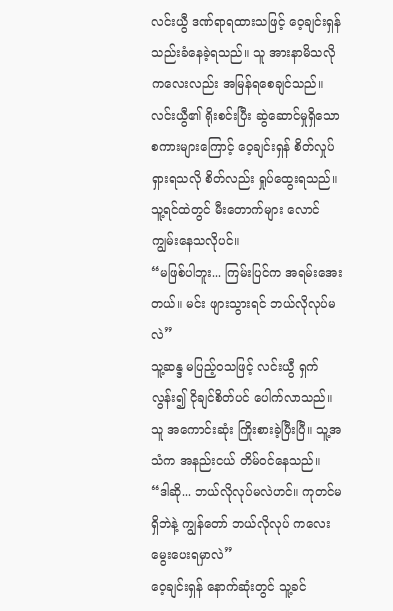လင်းယွီ ဒဏ်ရာရထားသဖြင့် ဝေ့ချင်းရှန် သည်းခံနေခဲ့ရသည်။ သူ အားနာမိသလို ကလေးလည်း အမြန်ရစေချင်သည်။
လင်းယွီ၏ ရိုးစင်းပြီး ဆွဲဆောင်မှုရှိသော စကားများကြောင့် ဝေ့ချင်းရှန် စိတ်လှုပ်ရှားရသလို စိတ်လည်း ရှုပ်ထွေးရသည်။ သူ့ရင်ထဲတွင် မီးတောက်များ လောင်ကျွမ်းနေသလိုပင်။
“မဖြစ်ပါဘူး... ကြမ်းပြင်က အရမ်းအေးတယ်။ မင်း ဖျားသွားရင် ဘယ်လိုလုပ်မလဲ”
သူ့ဆန္ဒ မပြည့်ဝသဖြင့် လင်းယွီ ရှက်လွန်း၍ ငိုချင်စိတ်ပင် ပေါက်လာသည်။ သူ အကောင်းဆုံး ကြိုးစားခဲ့ပြီးပြီ။ သူ့အသံက အနည်းငယ် တိမ်ဝင်နေသည်။
“ဒါဆို... ဘယ်လိုလုပ်မလဲဟင်။ ကုတင်မရှိဘဲနဲ့ ကျွန်တော် ဘယ်လိုလုပ် ကလေးမွေးပေးရမှာလဲ”
ဝေ့ချင်းရှန် နောက်ဆုံးတွင် သူ့ခင်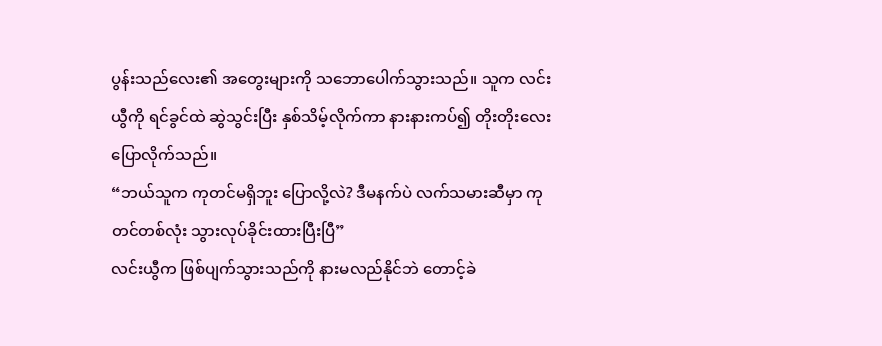ပွန်းသည်လေး၏ အတွေးများကို သဘောပေါက်သွားသည်။ သူက လင်းယွီကို ရင်ခွင်ထဲ ဆွဲသွင်းပြီး နှစ်သိမ့်လိုက်ကာ နားနားကပ်၍ တိုးတိုးလေး ပြောလိုက်သည်။
“ဘယ်သူက ကုတင်မရှိဘူး ပြောလို့လဲ? ဒီမနက်ပဲ လက်သမားဆီမှာ ကုတင်တစ်လုံး သွားလုပ်ခိုင်းထားပြီးပြီ”
လင်းယွီက ဖြစ်ပျက်သွားသည်ကို နားမလည်နိုင်ဘဲ တောင့်ခဲ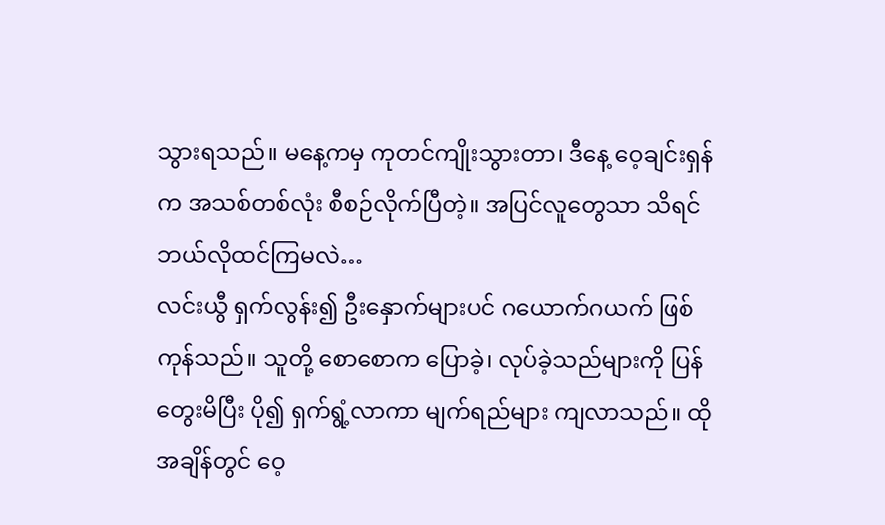သွားရသည်။ မနေ့ကမှ ကုတင်ကျိုးသွားတာ၊ ဒီနေ့ ဝေ့ချင်းရှန်က အသစ်တစ်လုံး စီစဉ်လိုက်ပြီတဲ့။ အပြင်လူတွေသာ သိရင် ဘယ်လိုထင်ကြမလဲ…
လင်းယွီ ရှက်လွန်း၍ ဦးနှောက်များပင် ဂယောက်ဂယက် ဖြစ်ကုန်သည်။ သူတို့ စောစောက ပြောခဲ့၊ လုပ်ခဲ့သည်များကို ပြန်တွေးမိပြီး ပို၍ ရှက်ရွံ့လာကာ မျက်ရည်များ ကျလာသည်။ ထိုအချိန်တွင် ဝေ့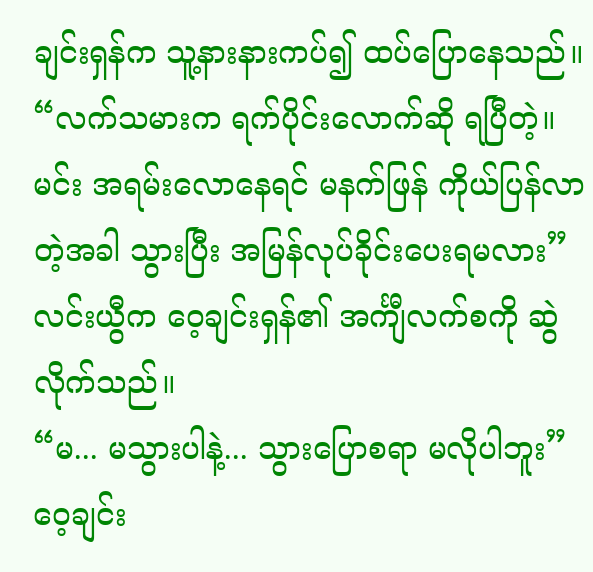ချင်းရှန်က သူ့နားနားကပ်၍ ထပ်ပြောနေသည်။
“လက်သမားက ရက်ပိုင်းလောက်ဆို ရပြီတဲ့။ မင်း အရမ်းလောနေရင် မနက်ဖြန် ကိုယ်ပြန်လာတဲ့အခါ သွားပြီး အမြန်လုပ်ခိုင်းပေးရမလား”
လင်းယွီက ဝေ့ချင်းရှန်၏ အင်္ကျီလက်စကို ဆွဲလိုက်သည်။
“မ... မသွားပါနဲ့... သွားပြောစရာ မလိုပါဘူး”
ဝေ့ချင်း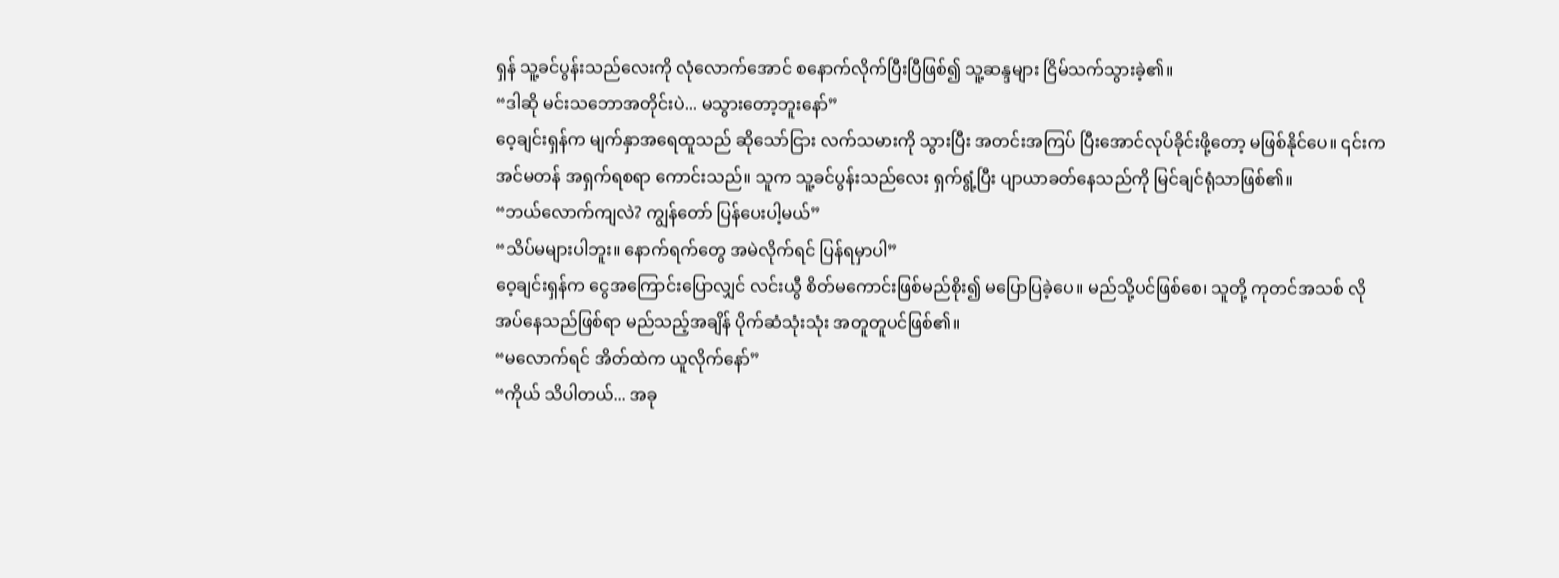ရှန် သူ့ခင်ပွန်းသည်လေးကို လုံလောက်အောင် စနောက်လိုက်ပြီးပြီဖြစ်၍ သူ့ဆန္ဒများ ငြိမ်သက်သွားခဲ့၏။
“ဒါဆို မင်းသဘောအတိုင်းပဲ... မသွားတော့ဘူးနော်”
ဝေ့ချင်းရှန်က မျက်နှာအရေထူသည် ဆိုသော်ငြား လက်သမားကို သွားပြီး အတင်းအကြပ် ပြီးအောင်လုပ်ခိုင်းဖို့တော့ မဖြစ်နိုင်ပေ။ ၎င်းက အင်မတန် အရှက်ရစရာ ကောင်းသည်။ သူက သူ့ခင်ပွန်းသည်လေး ရှက်ရွံ့ပြီး ပျာယာခတ်နေသည်ကို မြင်ချင်ရုံသာဖြစ်၏။
“ဘယ်လောက်ကျလဲ? ကျွန်တော် ပြန်ပေးပါ့မယ်”
“သိပ်မများပါဘူး။ နောက်ရက်တွေ အမဲလိုက်ရင် ပြန်ရမှာပါ”
ဝေ့ချင်းရှန်က ငွေအကြောင်းပြောလျှင် လင်းယွီ စိတ်မကောင်းဖြစ်မည်စိုး၍ မပြောပြခဲ့ပေ။ မည်သို့ပင်ဖြစ်စေ၊ သူတို့ ကုတင်အသစ် လိုအပ်နေသည်ဖြစ်ရာ မည်သည့်အချိန် ပိုက်ဆံသုံးသုံး အတူတူပင်ဖြစ်၏။
“မလောက်ရင် အိတ်ထဲက ယူလိုက်နော်”
“ကိုယ် သိပါတယ်... အခု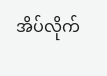အိပ်လိုက်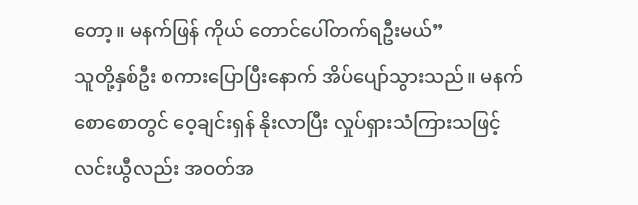တော့။ မနက်ဖြန် ကိုယ် တောင်ပေါ်တက်ရဦးမယ်”
သူတို့နှစ်ဦး စကားပြောပြီးနောက် အိပ်ပျော်သွားသည်။ မနက်စောစောတွင် ဝေ့ချင်းရှန် နိုးလာပြီး လှုပ်ရှားသံကြားသဖြင့် လင်းယွီလည်း အဝတ်အ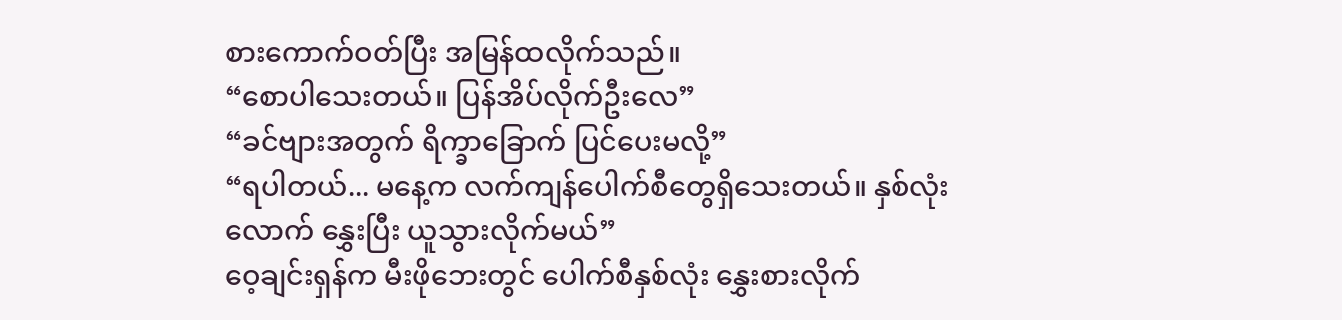စားကောက်ဝတ်ပြီး အမြန်ထလိုက်သည်။
“စောပါသေးတယ်။ ပြန်အိပ်လိုက်ဦးလေ”
“ခင်ဗျားအတွက် ရိက္ခာခြောက် ပြင်ပေးမလို့”
“ရပါတယ်... မနေ့က လက်ကျန်ပေါက်စီတွေရှိသေးတယ်။ နှစ်လုံးလောက် နွှေးပြီး ယူသွားလိုက်မယ်”
ဝေ့ချင်းရှန်က မီးဖိုဘေးတွင် ပေါက်စီနှစ်လုံး နွှေးစားလိုက်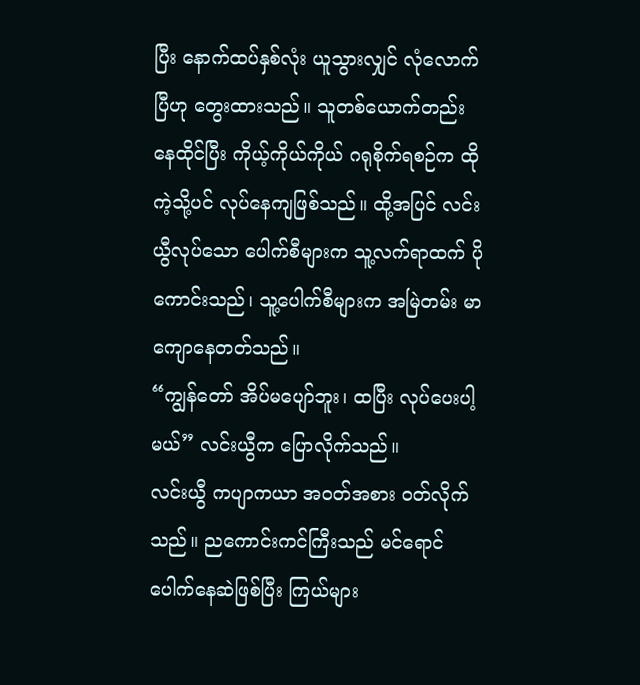ပြီး နောက်ထပ်နှစ်လုံး ယူသွားလျှင် လုံလောက်ပြီဟု တွေးထားသည်။ သူတစ်ယောက်တည်း နေထိုင်ပြီး ကိုယ့်ကိုယ်ကိုယ် ဂရုစိုက်ရစဉ်က ထိုကဲ့သို့ပင် လုပ်နေကျဖြစ်သည်။ ထို့အပြင် လင်းယွီလုပ်သော ပေါက်စီများက သူ့လက်ရာထက် ပိုကောင်းသည်၊ သူ့ပေါက်စီများက အမြဲတမ်း မာကျောနေတတ်သည်။
“ကျွန်တော် အိပ်မပျော်ဘူး၊ ထပြီး လုပ်ပေးပါ့မယ်” လင်းယွီက ပြောလိုက်သည်။
လင်းယွီ ကပျာကယာ အဝတ်အစား ဝတ်လိုက်သည်။ ညကောင်းကင်ကြီးသည် မင်ရောင်ပေါက်နေဆဲဖြစ်ပြီး ကြယ်များ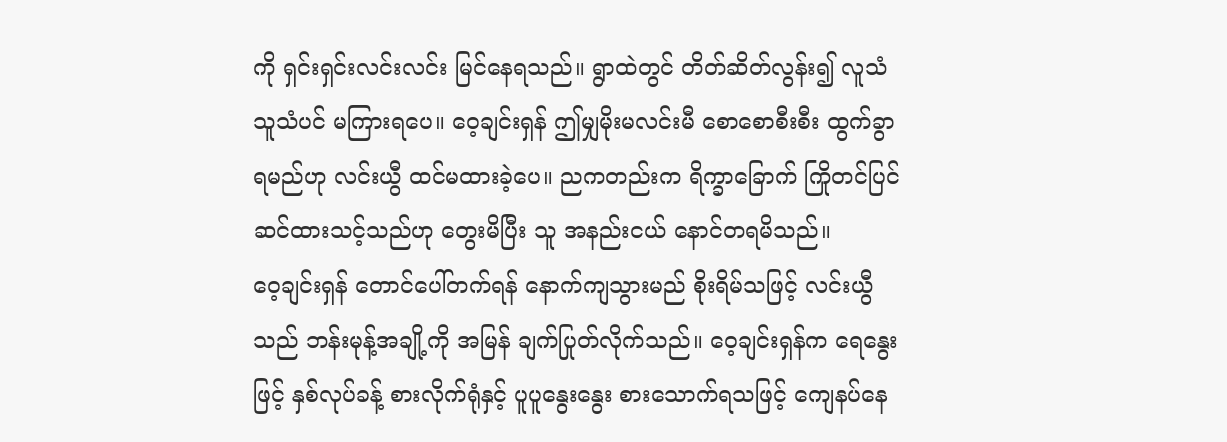ကို ရှင်းရှင်းလင်းလင်း မြင်နေရသည်။ ရွာထဲတွင် တိတ်ဆိတ်လွန်း၍ လူသံသူသံပင် မကြားရပေ။ ဝေ့ချင်းရှန် ဤမျှမိုးမလင်းမီ စောစောစီးစီး ထွက်ခွာရမည်ဟု လင်းယွီ ထင်မထားခဲ့ပေ။ ညကတည်းက ရိက္ခာခြောက် ကြိုတင်ပြင်ဆင်ထားသင့်သည်ဟု တွေးမိပြီး သူ အနည်းငယ် နောင်တရမိသည်။
ဝေ့ချင်းရှန် တောင်ပေါ်တက်ရန် နောက်ကျသွားမည် စိုးရိမ်သဖြင့် လင်းယွီသည် ဘန်းမုန့်အချို့ကို အမြန် ချက်ပြုတ်လိုက်သည်။ ဝေ့ချင်းရှန်က ရေနွေးဖြင့် နှစ်လုပ်ခန့် စားလိုက်ရုံနှင့် ပူပူနွေးနွေး စားသောက်ရသဖြင့် ကျေနပ်နေ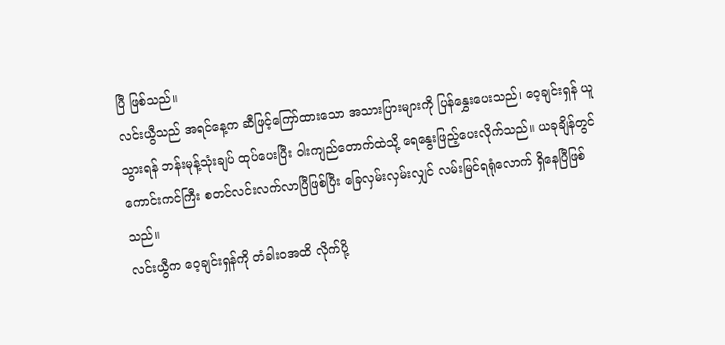ပြီ ဖြစ်သည်။
လင်းယွီသည် အရင်နေ့က ဆီဖြင့်ကြော်ထားသော အသားပြားများကို ပြန်နွှေးပေးသည်၊ ဝေ့ချင်းရှန် ယူသွားရန် ဘန်းမုန့်သုံးချပ် ထုပ်ပေးပြီး ဝါးကျည်တောက်ထဲသို့ ရေနွေးဖြည့်ပေးလိုက်သည်။ ယခုချိန်တွင် ကောင်းကင်ကြီး စတင်လင်းလက်လာပြီဖြစ်ပြီး ခြေလှမ်းလှမ်းလျှင် လမ်းမြင်ရရုံလောက် ရှိနေပြီဖြစ်သည်။
လင်းယွီက ဝေ့ချင်းရှန်ကို တံခါးဝအထိ လိုက်ပို့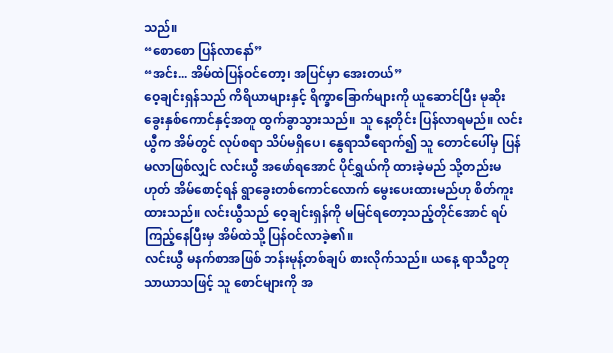သည်။
“စောစော ပြန်လာနော်”
“အင်း... အိမ်ထဲပြန်ဝင်တော့၊ အပြင်မှာ အေးတယ်”
ဝေ့ချင်းရှန်သည် ကိရိယာများနှင့် ရိက္ခာခြောက်များကို ယူဆောင်ပြီး မုဆိုးခွေးနှစ်ကောင်နှင့်အတူ ထွက်ခွာသွားသည်။ သူ နေ့တိုင်း ပြန်လာရမည်။ လင်းယွီက အိမ်တွင် လုပ်စရာ သိပ်မရှိပေ၊ နွေရာသီရောက်၍ သူ တောင်ပေါ်မှ ပြန်မလာဖြစ်လျှင် လင်းယွီ အဖော်ရအောင် ပိုင်ရွှယ်ကို ထားခဲ့မည် သို့တည်းမဟုတ် အိမ်စောင့်ရန် ရွာခွေးတစ်ကောင်လောက် မွေးပေးထားမည်ဟု စိတ်ကူးထားသည်။ လင်းယွီသည် ဝေ့ချင်းရှန်ကို မမြင်ရတော့သည့်တိုင်အောင် ရပ်ကြည့်နေပြီးမှ အိမ်ထဲသို့ ပြန်ဝင်လာခဲ့၏။
လင်းယွီ မနက်စာအဖြစ် ဘန်းမုန့်တစ်ချပ် စားလိုက်သည်။ ယနေ့ ရာသီဥတု သာယာသဖြင့် သူ စောင်များကို အ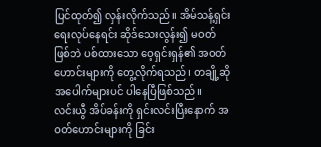ပြင်ထုတ်၍ လှန်းလိုက်သည်။ အိမ်သန့်ရှင်းရေးလုပ်နေရင်း ဆိုဒ်သေးလွန်း၍ မဝတ်ဖြစ်ဘဲ ပစ်ထားသော ဝေ့ရှင်းရှန်၏ အဝတ်ဟောင်းများကို တွေ့လိုက်ရသည်၊ တချို့ဆို အပေါက်များပင် ပါနေပြီဖြစ်သည်။
လင်းယွီ အိပ်ခန်းကို ရှင်းလင်းပြီးနောက် အဝတ်ဟောင်းများကို ခြင်း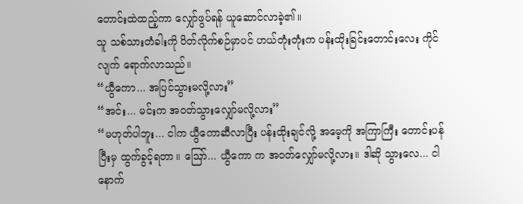တောင်းထဲထည့်ကာ လျှော်ဖွပ်ရန် ယူဆောင်လာခဲ့၏။
သူ သစ်သားတံခါးကို ပိတ်လိုက်စဉ်မှာပင် ဟယ်တုံးတုံးက ပန်းထိုးခြင်းတောင်းလေး ကိုင်လျက် ရောက်လာသည်။
“ယွီကော... အပြင်သွားမလို့လား”
“အင်း... မင်းက အဝတ်သွားလျှော်မလို့လား”
“မဟုတ်ပါဘူး... ငါက ယွီကောဆီလာပြီး ပန်းထိုးချင်လို့ အမေ့ကို အကြာကြီး တောင်းပန်ပြီးမှ ထွက်ခွင့်ရတာ။ ဪ... ယွီကော က အဝတ်လျှော်မလို့လား။ ဒါဆို သွားလေ... ငါ နောက်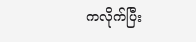ကလိုက်ပြီး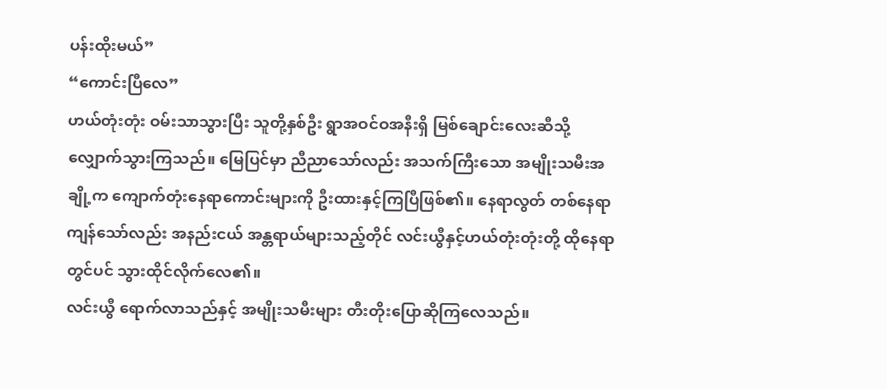ပန်းထိုးမယ်”
“ကောင်းပြီလေ”
ဟယ်တုံးတုံး ဝမ်းသာသွားပြီး သူတို့နှစ်ဦး ရွာအဝင်ဝအနီးရှိ မြစ်ချောင်းလေးဆီသို့ လျှောက်သွားကြသည်။ မြေပြင်မှာ ညီညာသော်လည်း အသက်ကြီးသော အမျိုးသမီးအချို့က ကျောက်တုံးနေရာကောင်းများကို ဦးထားနှင့်ကြပြီဖြစ်၏။ နေရာလွတ် တစ်နေရာ ကျန်သော်လည်း အနည်းငယ် အန္တရာယ်များသည့်တိုင် လင်းယွီနှင့်ဟယ်တုံးတုံးတို့ ထိုနေရာတွင်ပင် သွားထိုင်လိုက်လေ၏။
လင်းယွီ ရောက်လာသည်နှင့် အမျိုးသမီးများ တီးတိုးပြောဆိုကြလေသည်။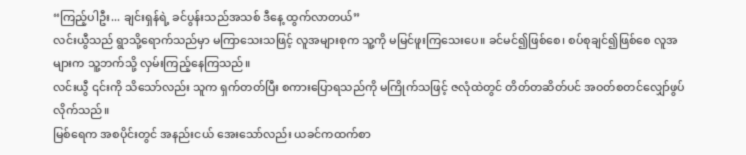“ကြည့်ပါဦး... ချင်းရှန်ရဲ့ ခင်ပွန်းသည်အသစ် ဒီနေ့ ထွက်လာတယ်”
လင်းယွီသည် ရွာသို့ရောက်သည်မှာ မကြာသေးသဖြင့် လူအများစုက သူ့ကို မမြင်ဖူးကြသေးပေ။ ခင်မင်၍ဖြစ်စေ၊ စပ်စုချင်၍ဖြစ်စေ လူအများက သူ့ဘက်သို့ လှမ်းကြည့်နေကြသည်။
လင်းယွီ ၎င်းကို သိသော်လည်း သူက ရှက်တတ်ပြီး စကားပြောရသည်ကို မကြိုက်သဖြင့် ဇလုံထဲတွင် တိတ်တဆိတ်ပင် အဝတ်စတင်လျှော်ဖွပ်လိုက်သည်။
မြစ်ရေက အစပိုင်းတွင် အနည်းငယ် အေးသော်လည်း ယခင်ကထက်စာ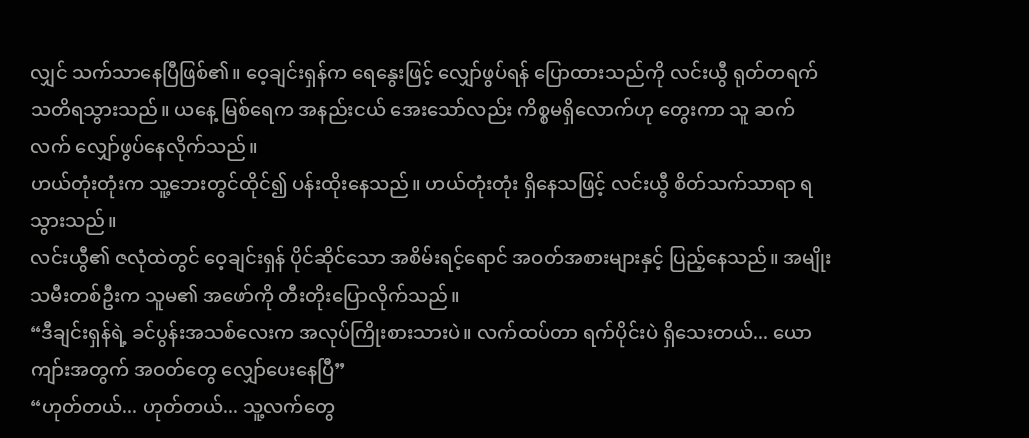လျှင် သက်သာနေပြီဖြစ်၏။ ဝေ့ချင်းရှန်က ရေနွေးဖြင့် လျှော်ဖွပ်ရန် ပြောထားသည်ကို လင်းယွီ ရုတ်တရက် သတိရသွားသည်။ ယနေ့ မြစ်ရေက အနည်းငယ် အေးသော်လည်း ကိစ္စမရှိလောက်ဟု တွေးကာ သူ ဆက်လက် လျှော်ဖွပ်နေလိုက်သည်။
ဟယ်တုံးတုံးက သူ့ဘေးတွင်ထိုင်၍ ပန်းထိုးနေသည်။ ဟယ်တုံးတုံး ရှိနေသဖြင့် လင်းယွီ စိတ်သက်သာရာ ရသွားသည်။
လင်းယွီ၏ ဇလုံထဲတွင် ဝေ့ချင်းရှန် ပိုင်ဆိုင်သော အစိမ်းရင့်ရောင် အဝတ်အစားများနှင့် ပြည့်နေသည်။ အမျိုးသမီးတစ်ဦးက သူမ၏ အဖော်ကို တီးတိုးပြောလိုက်သည်။
“ဒီချင်းရှန်ရဲ့ ခင်ပွန်းအသစ်လေးက အလုပ်ကြိုးစားသားပဲ။ လက်ထပ်တာ ရက်ပိုင်းပဲ ရှိသေးတယ်... ယောကျာ်းအတွက် အဝတ်တွေ လျှော်ပေးနေပြီ”
“ဟုတ်တယ်... ဟုတ်တယ်... သူ့လက်တွေ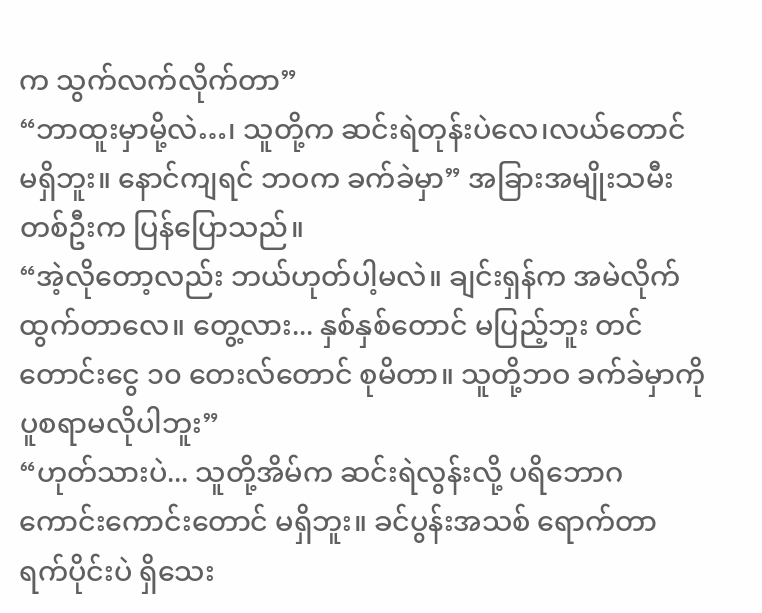က သွက်လက်လိုက်တာ”
“ဘာထူးမှာမို့လဲ…၊ သူတို့က ဆင်းရဲတုန်းပဲလေ၊လယ်တောင် မရှိဘူး။ နောင်ကျရင် ဘဝက ခက်ခဲမှာ” အခြားအမျိုးသမီးတစ်ဦးက ပြန်ပြောသည်။
“အဲ့လိုတော့လည်း ဘယ်ဟုတ်ပါ့မလဲ။ ချင်းရှန်က အမဲလိုက်ထွက်တာလေ။ တွေ့လား... နှစ်နှစ်တောင် မပြည့်ဘူး တင်တောင်းငွေ ၁၀ တေးလ်တောင် စုမိတာ။ သူတို့ဘဝ ခက်ခဲမှာကို ပူစရာမလိုပါဘူး”
“ဟုတ်သားပဲ... သူတို့အိမ်က ဆင်းရဲလွန်းလို့ ပရိဘောဂ ကောင်းကောင်းတောင် မရှိဘူး။ ခင်ပွန်းအသစ် ရောက်တာ ရက်ပိုင်းပဲ ရှိသေး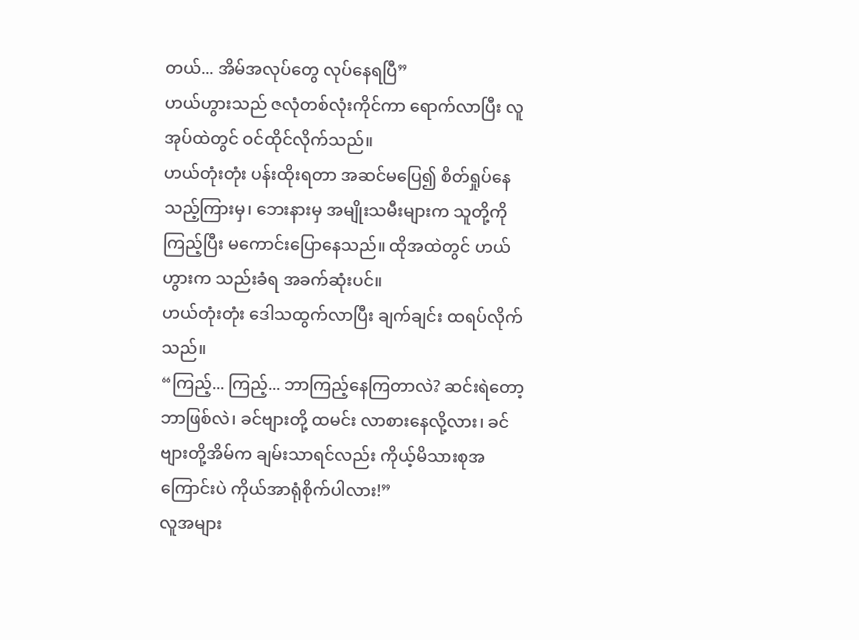တယ်... အိမ်အလုပ်တွေ လုပ်နေရပြီ”
ဟယ်ဟွားသည် ဇလုံတစ်လုံးကိုင်ကာ ရောက်လာပြီး လူအုပ်ထဲတွင် ဝင်ထိုင်လိုက်သည်။
ဟယ်တုံးတုံး ပန်းထိုးရတာ အဆင်မပြေ၍ စိတ်ရှုပ်နေသည့်ကြားမှ၊ ဘေးနားမှ အမျိုးသမီးများက သူတို့ကို ကြည့်ပြီး မကောင်းပြောနေသည်။ ထိုအထဲတွင် ဟယ်ဟွားက သည်းခံရ အခက်ဆုံးပင်။
ဟယ်တုံးတုံး ဒေါသထွက်လာပြီး ချက်ချင်း ထရပ်လိုက်သည်။
“ကြည့်... ကြည့်... ဘာကြည့်နေကြတာလဲ? ဆင်းရဲတော့ ဘာဖြစ်လဲ၊ ခင်ဗျားတို့ ထမင်း လာစားနေလို့လား၊ ခင်ဗျားတို့အိမ်က ချမ်းသာရင်လည်း ကိုယ့်မိသားစုအကြောင်းပဲ ကိုယ်အာရုံစိုက်ပါလား!”
လူအများ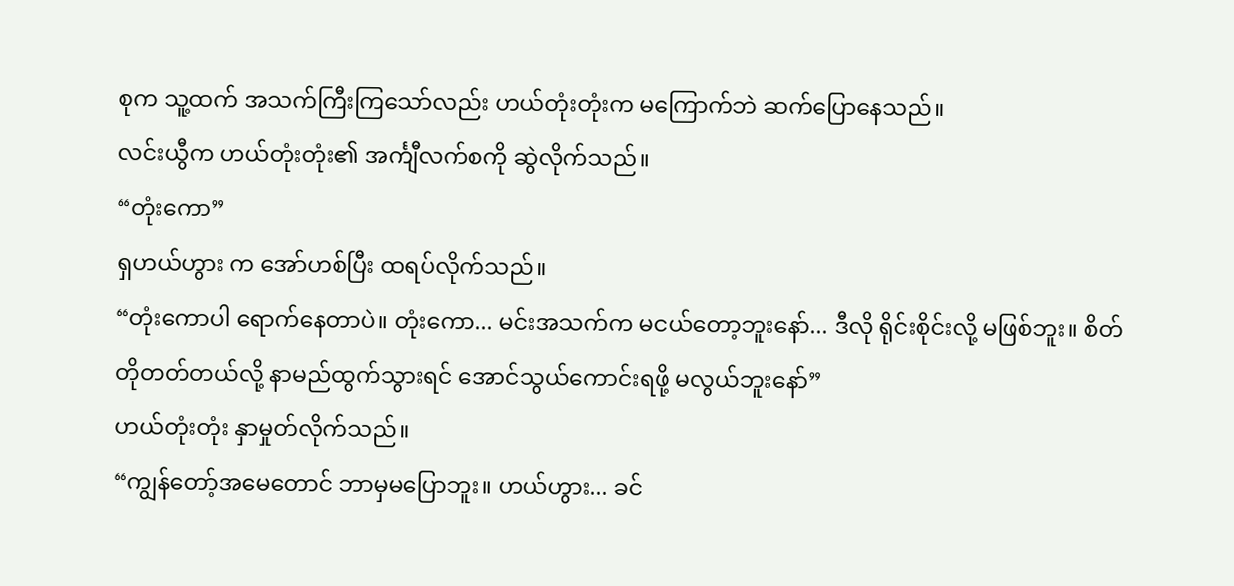စုက သူ့ထက် အသက်ကြီးကြသော်လည်း ဟယ်တုံးတုံးက မကြောက်ဘဲ ဆက်ပြောနေသည်။
လင်းယွီက ဟယ်တုံးတုံး၏ အင်္ကျီလက်စကို ဆွဲလိုက်သည်။
“တုံးကော”
ရှဟယ်ဟွား က အော်ဟစ်ပြီး ထရပ်လိုက်သည်။
“တုံးကောပါ ရောက်နေတာပဲ။ တုံးကော... မင်းအသက်က မငယ်တော့ဘူးနော်... ဒီလို ရိုင်းစိုင်းလို့ မဖြစ်ဘူး။ စိတ်တိုတတ်တယ်လို့ နာမည်ထွက်သွားရင် အောင်သွယ်ကောင်းရဖို့ မလွယ်ဘူးနော်”
ဟယ်တုံးတုံး နှာမှုတ်လိုက်သည်။
“ကျွန်တော့်အမေတောင် ဘာမှမပြောဘူး။ ဟယ်ဟွား... ခင်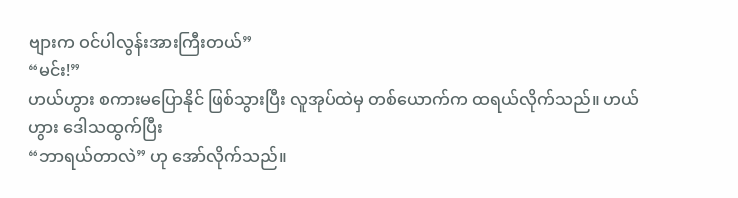ဗျားက ဝင်ပါလွန်းအားကြီးတယ်”
“မင်း!”
ဟယ်ဟွား စကားမပြောနိုင် ဖြစ်သွားပြီး လူအုပ်ထဲမှ တစ်ယောက်က ထရယ်လိုက်သည်။ ဟယ်ဟွား ဒေါသထွက်ပြီး
“ဘာရယ်တာလဲ” ဟု အော်လိုက်သည်။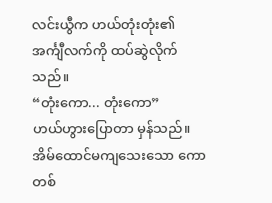လင်းယွီက ဟယ်တုံးတုံး၏ အင်္ကျီလက်ကို ထပ်ဆွဲလိုက်သည်။
“တုံးကော... တုံးကော”
ဟယ်ဟွားပြောတာ မှန်သည်။ အိမ်ထောင်မကျသေးသော ကောတစ်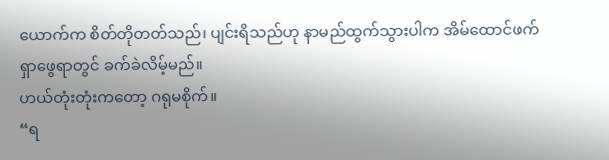ယောက်က စိတ်တိုတတ်သည်၊ ပျင်းရိသည်ဟု နာမည်ထွက်သွားပါက အိမ်ထောင်ဖက် ရှာဖွေရာတွင် ခက်ခဲလိမ့်မည်။
ဟယ်တုံးတုံးကတော့ ဂရုမစိုက်။
“ရ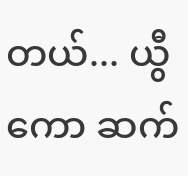တယ်... ယွီကော ဆက်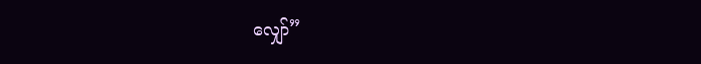လျှော်”